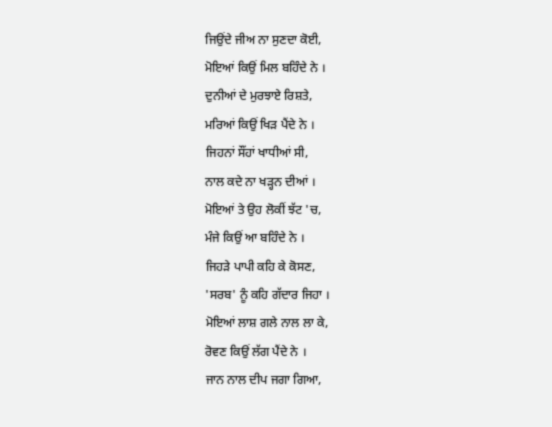ਜਿਉਂਦੇ ਜੀਅ ਨਾ ਸੁਣਦਾ ਕੋਈ,
ਮੋਇਆਂ ਕਿਉਂ ਮਿਲ ਬਹਿੰਦੇ ਨੇ ।
ਦੁਨੀਆਂ ਦੇ ਮੁਰਝਾਏ ਰਿਸ਼ਤੇ,
ਮਰਿਆਂ ਕਿਉਂ ਖਿੜ ਪੈਂਦੇ ਨੇ ।
ਜਿਹਨਾਂ ਸੌਂਹਾਂ ਖਾਧੀਆਂ ਸੀ,
ਨਾਲ ਕਦੇ ਨਾ ਖੜ੍ਹਨ ਦੀਆਂ ।
ਮੋਇਆਂ ਤੇ ਉਹ ਲੋਕੀਂ ਝੱਟ 'ਚ,
ਮੰਜੇ ਕਿਉਂ ਆ ਬਹਿੰਦੇ ਨੇ ।
ਜਿਹੜੇ ਪਾਪੀ ਕਹਿ ਕੇ ਕੋਸਣ,
'ਸਰਬ' ਨੂੰ ਕਹਿ ਗੱਦਾਰ ਜਿਹਾ ।
ਮੋਇਆਂ ਲਾਸ਼ ਗਲੇ ਨਾਲ ਲਾ ਕੇ,
ਰੋਵਣ ਕਿਉਂ ਲੱਗ ਪੈਂਦੇ ਨੇ ।
ਜਾਨ ਨਾਲ ਦੀਪ ਜਗਾ ਗਿਆ,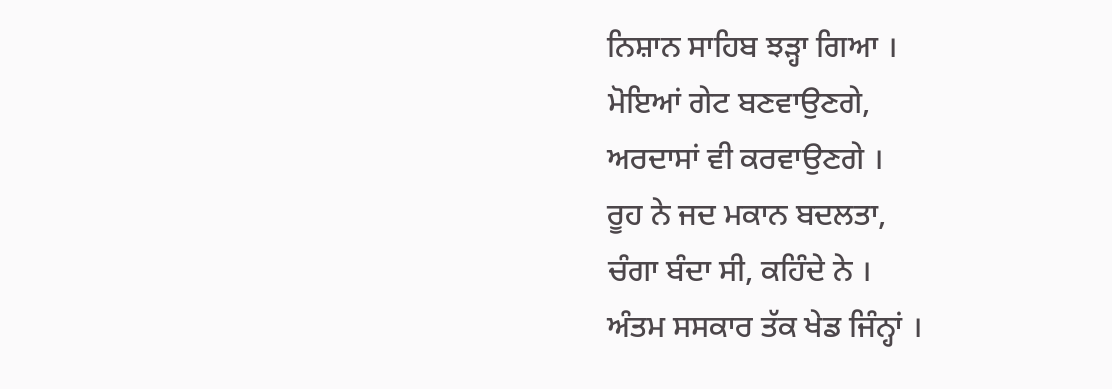ਨਿਸ਼ਾਨ ਸਾਹਿਬ ਝੜ੍ਹਾ ਗਿਆ ।
ਮੋਇਆਂ ਗੇਟ ਬਣਵਾਉਣਗੇ,
ਅਰਦਾਸਾਂ ਵੀ ਕਰਵਾਉਣਗੇ ।
ਰੂਹ ਨੇ ਜਦ ਮਕਾਨ ਬਦਲਤਾ,
ਚੰਗਾ ਬੰਦਾ ਸੀ, ਕਹਿੰਦੇ ਨੇ ।
ਅੰਤਮ ਸਸਕਾਰ ਤੱਕ ਖੇਡ ਜਿੰਨ੍ਹਾਂ ।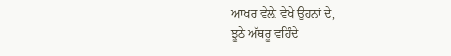ਆਖਰ ਵੇਲ਼ੇ ਵੇਖੇ ਉਹਨਾਂ ਦੇ,
ਝੂਠੇ ਅੱਥਰੂ ਵਹਿੰਦੇ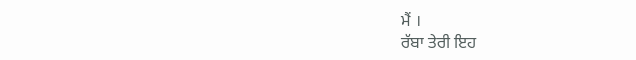ਮੈਂ ।
ਰੱਬਾ ਤੇਰੀ ਇਹ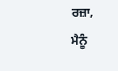ਰਜ਼ਾ,
ਮੈਨੂੰ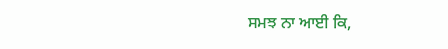ਸਮਝ ਨਾ ਆਈ ਕਿ,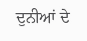ਦੁਨੀਆਂ ਦੇ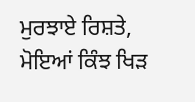ਮੁਰਝਾਏ ਰਿਸ਼ਤੇ,
ਮੋਇਆਂ ਕਿੰਝ ਖਿੜ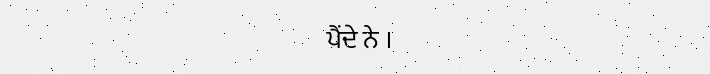ਪੈਂਦੇ ਨੇ ।